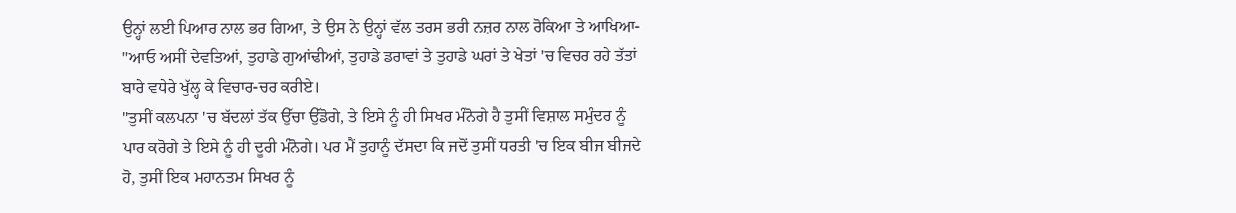ਉਨ੍ਹਾਂ ਲਈ ਪਿਆਰ ਨਾਲ ਭਰ ਗਿਆ, ਤੇ ਉਸ ਨੇ ਉਨ੍ਹਾਂ ਵੱਲ ਤਰਸ ਭਰੀ ਨਜ਼ਰ ਨਾਲ ਰੋਕਿਆ ਤੇ ਆਖਿਆ- "ਆਓ ਅਸੀਂ ਦੇਵਤਿਆਂ, ਤੁਹਾਡੇ ਗੁਆਂਢੀਆਂ, ਤੁਹਾਡੇ ਡਰਾਵਾਂ ਤੇ ਤੁਹਾਡੇ ਘਰਾਂ ਤੇ ਖੇਤਾਂ 'ਚ ਵਿਚਰ ਰਹੇ ਤੱਤਾਂ ਬਾਰੇ ਵਧੇਰੇ ਖੁੱਲ੍ਹ ਕੇ ਵਿਚਾਰ-ਚਰ ਕਰੀਏ।
"ਤੁਸੀਂ ਕਲਪਨਾ 'ਚ ਬੱਦਲਾਂ ਤੱਕ ਉੱਚਾ ਉੱਡੋਗੇ, ਤੇ ਇਸੇ ਨੂੰ ਹੀ ਸਿਖਰ ਮੰਨੋਗੇ ਹੈ ਤੁਸੀਂ ਵਿਸ਼ਾਲ ਸਮੁੰਦਰ ਨੂੰ ਪਾਰ ਕਰੋਗੇ ਤੇ ਇਸੇ ਨੂੰ ਹੀ ਦੂਰੀ ਮੰਨੋਗੇ। ਪਰ ਮੈਂ ਤੁਹਾਨੂੰ ਦੱਸਦਾ ਕਿ ਜਦੋਂ ਤੁਸੀਂ ਧਰਤੀ 'ਚ ਇਕ ਬੀਜ ਬੀਜਦੇ ਹੋ, ਤੁਸੀਂ ਇਕ ਮਹਾਨਤਮ ਸਿਖਰ ਨੂੰ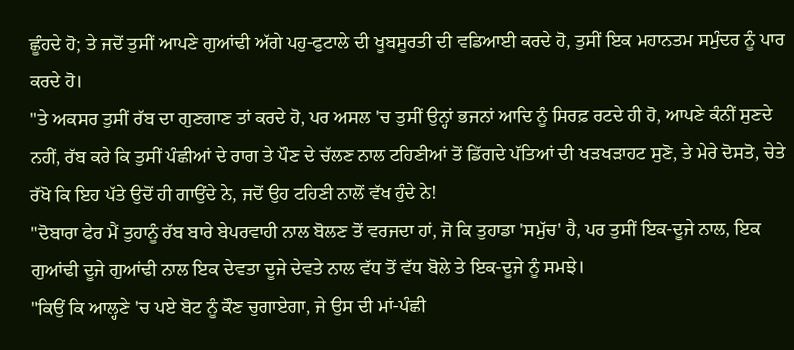ਛੂੰਹਦੇ ਹੋ; ਤੇ ਜਦੋਂ ਤੁਸੀਂ ਆਪਣੇ ਗੁਆਂਢੀ ਅੱਗੇ ਪਹੁ-ਫੁਟਾਲੇ ਦੀ ਖੂਬਸੂਰਤੀ ਦੀ ਵਡਿਆਈ ਕਰਦੇ ਹੋ, ਤੁਸੀਂ ਇਕ ਮਹਾਨਤਮ ਸਮੁੰਦਰ ਨੂੰ ਪਾਰ ਕਰਦੇ ਹੋ।
"ਤੇ ਅਕਸਰ ਤੁਸੀਂ ਰੱਬ ਦਾ ਗੁਣਗਾਣ ਤਾਂ ਕਰਦੇ ਹੋ, ਪਰ ਅਸਲ 'ਚ ਤੁਸੀਂ ਉਨ੍ਹਾਂ ਭਜਨਾਂ ਆਦਿ ਨੂੰ ਸਿਰਫ਼ ਰਟਦੇ ਹੀ ਹੋ, ਆਪਣੇ ਕੰਨੀਂ ਸੁਣਦੇ ਨਹੀਂ, ਰੱਬ ਕਰੇ ਕਿ ਤੁਸੀਂ ਪੰਛੀਆਂ ਦੇ ਰਾਗ ਤੇ ਪੌਣ ਦੇ ਚੱਲਣ ਨਾਲ ਟਹਿਣੀਆਂ ਤੋਂ ਡਿੱਗਦੇ ਪੱਤਿਆਂ ਦੀ ਖੜਖੜਾਹਟ ਸੁਣੋ, ਤੇ ਮੇਰੇ ਦੋਸਤੋ, ਚੇਤੇ ਰੱਖੋ ਕਿ ਇਹ ਪੱਤੇ ਉਦੋਂ ਹੀ ਗਾਉਂਦੇ ਨੇ, ਜਦੋਂ ਉਹ ਟਹਿਣੀ ਨਾਲੋਂ ਵੱਖ ਹੁੰਦੇ ਨੇ!
"ਦੋਬਾਰਾ ਫੇਰ ਮੈਂ ਤੁਹਾਨੂੰ ਰੱਬ ਬਾਰੇ ਬੇਪਰਵਾਹੀ ਨਾਲ ਬੋਲਣ ਤੋਂ ਵਰਜਦਾ ਹਾਂ, ਜੋ ਕਿ ਤੁਹਾਡਾ 'ਸਮੁੱਚ' ਹੈ, ਪਰ ਤੁਸੀਂ ਇਕ-ਦੂਜੇ ਨਾਲ, ਇਕ ਗੁਆਂਢੀ ਦੂਜੇ ਗੁਆਂਢੀ ਨਾਲ ਇਕ ਦੇਵਤਾ ਦੂਜੇ ਦੇਵਤੇ ਨਾਲ ਵੱਧ ਤੋਂ ਵੱਧ ਬੋਲੇ ਤੇ ਇਕ-ਦੂਜੇ ਨੂੰ ਸਮਝੇ।
"ਕਿਉਂ ਕਿ ਆਲ੍ਹਣੇ 'ਚ ਪਏ ਬੋਟ ਨੂੰ ਕੌਣ ਚੁਗਾਏਗਾ, ਜੇ ਉਸ ਦੀ ਮਾਂ-ਪੰਛੀ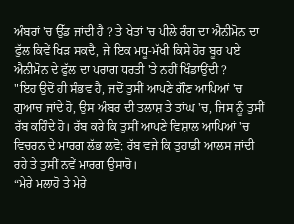ਅੰਬਰਾਂ 'ਚ ਉੱਡ ਜਾਂਦੀ ਹੈ ? ਤੇ ਖੇਤਾਂ 'ਚ ਪੀਲੇ ਰੰਗ ਦਾ ਐਨੀਮੋਨ ਦਾ ਫੁੱਲ ਕਿਵੇਂ ਖਿੜ ਸਕਦੈ, ਜੇ ਇਕ ਮਧੂ-ਮੱਖੀ ਕਿਸੇ ਹੋਰ ਬੂਰ ਪਏ ਐਨੀਮੋਨ ਦੇ ਫੁੱਲ ਦਾ ਪਰਾਗ ਧਰਤੀ 'ਤੇ ਨਹੀਂ ਖਿੰਡਾਉਂਦੀ ?
"ਇਹ ਉਦੋਂ ਹੀ ਸੰਭਵ ਹੈ, ਜਦੋਂ ਤੁਸੀਂ ਆਪਣੇ ਗੌਣ ਆਪਿਆਂ 'ਚ ਗੁਆਚ ਜਾਂਦੇ ਹੋ, ਉਸ ਅੰਬਰ ਦੀ ਤਲਾਸ਼ ਤੇ ਤਾਂਘ 'ਚ, ਜਿਸ ਨੂੰ ਤੁਸੀਂ ਰੱਬ ਕਹਿੰਦੇ ਹੋ। ਰੱਬ ਕਰੇ ਕਿ ਤੁਸੀਂ ਆਪਣੇ ਵਿਸ਼ਾਲ ਆਪਿਆਂ 'ਚ ਵਿਚਰਨ ਦੇ ਮਾਰਗ ਲੱਭ ਲਵੋ: ਰੱਬ ਵਜੇ ਕਿ ਤੁਹਾਡੀ ਆਲਸ ਜਾਂਦੀ ਰਹੇ ਤੇ ਤੁਸੀਂ ਨਵੇਂ ਮਾਰਗ ਉਸਾਰੋ।
“ਮੇਰੇ ਮਲਾਹੋ ਤੇ ਮੇਰੇ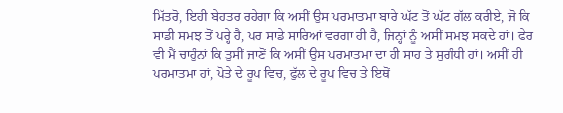ਮਿੱਤਰੋ, ਇਹੀ ਬੇਹਤਰ ਰਹੇਗਾ ਕਿ ਅਸੀਂ ਉਸ ਪਰਮਾਤਮਾ ਬਾਰੇ ਘੱਟ ਤੋਂ ਘੱਟ ਗੱਲ ਕਰੀਏ, ਜੋ ਕਿ ਸਾਡੀ ਸਮਝ ਤੋਂ ਪਰ੍ਹੇ ਹੈ, ਪਰ ਸਾਡੇ ਸਾਰਿਆਂ ਵਰਗਾ ਹੀ ਹੈ, ਜਿਨ੍ਹਾਂ ਨੂੰ ਅਸੀਂ ਸਮਝ ਸਕਦੇ ਹਾਂ। ਫੇਰ ਵੀ ਮੈਂ ਚਾਹੁੰਨਾਂ ਕਿ ਤੁਸੀਂ ਜਾਣੋਂ ਕਿ ਅਸੀਂ ਉਸ ਪਰਮਾਤਮਾ ਦਾ ਹੀ ਸਾਹ ਤੇ ਸੁਗੰਧੀ ਹਾਂ। ਅਸੀਂ ਹੀ ਪਰਮਾਤਮਾ ਹਾਂ, ਪੋਤੇ ਦੇ ਰੂਪ ਵਿਚ, ਫੁੱਲ ਦੇ ਰੂਪ ਵਿਚ ਤੇ ਇਥੋਂ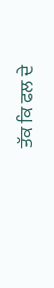ਤੱਕ ਕਿ ਫਲ ਦੇ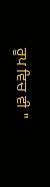ਰੂਪ ਵਿਚ ਵੀ "